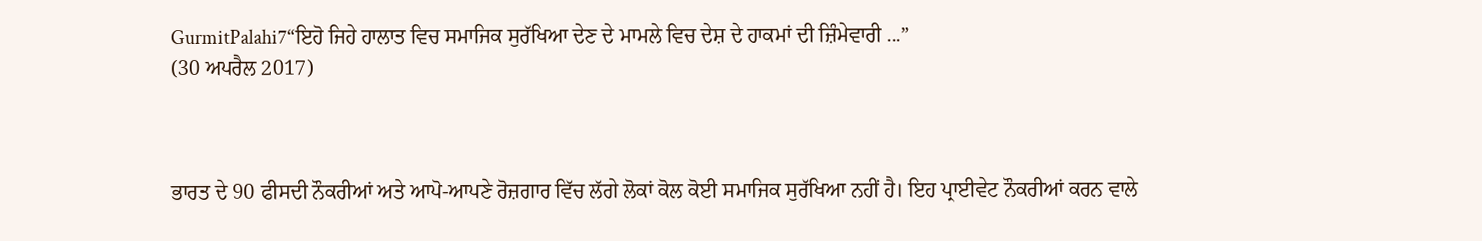GurmitPalahi7“ਇਹੋ ਜਿਹੇ ਹਾਲਾਤ ਵਿਚ ਸਮਾਜਿਕ ਸੁਰੱਖਿਆ ਦੇਣ ਦੇ ਮਾਮਲੇ ਵਿਚ ਦੇਸ਼ ਦੇ ਹਾਕਮਾਂ ਦੀ ਜ਼ਿੰਮੇਵਾਰੀ ...”
(30 ਅਪਰੈਲ 2017)



ਭਾਰਤ ਦੇ 90 ਫੀਸਦੀ ਨੌਕਰੀਆਂ ਅਤੇ ਆਪੋ-ਆਪਣੇ ਰੋਜ਼ਗਾਰ ਵਿੱਚ ਲੱਗੇ ਲੋਕਾਂ ਕੋਲ ਕੋਈ ਸਮਾਜਿਕ ਸੁਰੱਖਿਆ ਨਹੀਂ ਹੈ। ਇਹ ਪ੍ਰਾਈਵੇਟ ਨੌਕਰੀਆਂ ਕਰਨ ਵਾਲੇ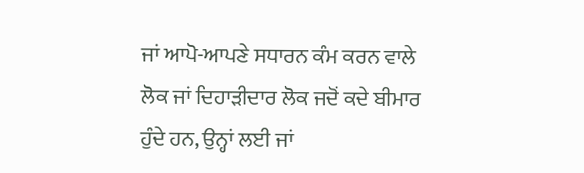ਜਾਂ ਆਪੋ-ਆਪਣੇ ਸਧਾਰਨ ਕੰਮ ਕਰਨ ਵਾਲੇ ਲੋਕ ਜਾਂ ਦਿਹਾੜੀਦਾਰ ਲੋਕ ਜਦੋਂ ਕਦੇ ਬੀਮਾਰ ਹੁੰਦੇ ਹਨ, ਉਨ੍ਹਾਂ ਲਈ ਜਾਂ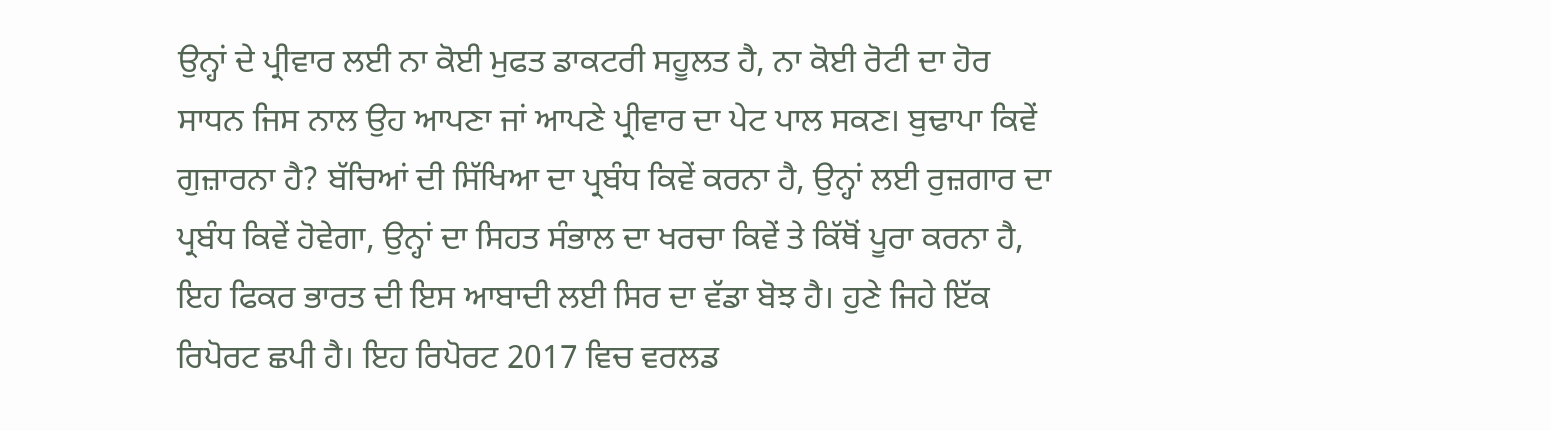ਉਨ੍ਹਾਂ ਦੇ ਪ੍ਰੀਵਾਰ ਲਈ ਨਾ ਕੋਈ ਮੁਫਤ ਡਾਕਟਰੀ ਸਹੂਲਤ ਹੈ, ਨਾ ਕੋਈ ਰੋਟੀ ਦਾ ਹੋਰ ਸਾਧਨ ਜਿਸ ਨਾਲ ਉਹ ਆਪਣਾ ਜਾਂ ਆਪਣੇ ਪ੍ਰੀਵਾਰ ਦਾ ਪੇਟ ਪਾਲ ਸਕਣ। ਬੁਢਾਪਾ ਕਿਵੇਂ ਗੁਜ਼ਾਰਨਾ ਹੈ? ਬੱਚਿਆਂ ਦੀ ਸਿੱਖਿਆ ਦਾ ਪ੍ਰਬੰਧ ਕਿਵੇਂ ਕਰਨਾ ਹੈ, ਉਨ੍ਹਾਂ ਲਈ ਰੁਜ਼ਗਾਰ ਦਾ ਪ੍ਰਬੰਧ ਕਿਵੇਂ ਹੋਵੇਗਾ, ਉਨ੍ਹਾਂ ਦਾ ਸਿਹਤ ਸੰਭਾਲ ਦਾ ਖਰਚਾ ਕਿਵੇਂ ਤੇ ਕਿੱਥੋਂ ਪੂਰਾ ਕਰਨਾ ਹੈ, ਇਹ ਫਿਕਰ ਭਾਰਤ ਦੀ ਇਸ ਆਬਾਦੀ ਲਈ ਸਿਰ ਦਾ ਵੱਡਾ ਬੋਝ ਹੈ। ਹੁਣੇ ਜਿਹੇ ਇੱਕ ਰਿਪੋਰਟ ਛਪੀ ਹੈ। ਇਹ ਰਿਪੋਰਟ 2017 ਵਿਚ ਵਰਲਡ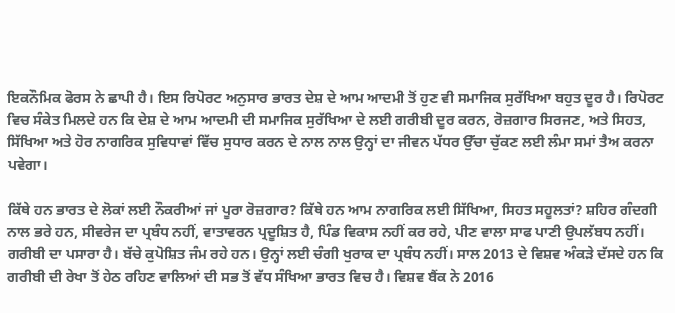ਇਕਨੌਮਿਕ ਫੋਰਸ ਨੇ ਛਾਪੀ ਹੈ। ਇਸ ਰਿਪੋਰਟ ਅਨੁਸਾਰ ਭਾਰਤ ਦੇਸ਼ ਦੇ ਆਮ ਆਦਮੀ ਤੋਂ ਹੁਣ ਵੀ ਸਮਾਜਿਕ ਸੁਰੱਖਿਆ ਬਹੁਤ ਦੂਰ ਹੈ। ਰਿਪੋਰਟ ਵਿਚ ਸੰਕੇਤ ਮਿਲਦੇ ਹਨ ਕਿ ਦੇਸ਼ ਦੇ ਆਮ ਆਦਮੀ ਦੀ ਸਮਾਜਿਕ ਸੁਰੱਖਿਆ ਦੇ ਲਈ ਗਰੀਬੀ ਦੂਰ ਕਰਨ, ਰੋਜ਼ਗਾਰ ਸਿਰਜਣ, ਅਤੇ ਸਿਹਤ, ਸਿੱਖਿਆ ਅਤੇ ਹੋਰ ਨਾਗਰਿਕ ਸੁਵਿਧਾਵਾਂ ਵਿੱਚ ਸੁਧਾਰ ਕਰਨ ਦੇ ਨਾਲ ਨਾਲ ਉਨ੍ਹਾਂ ਦਾ ਜੀਵਨ ਪੱਧਰ ਉੱਚਾ ਚੁੱਕਣ ਲਈ ਲੰਮਾ ਸਮਾਂ ਤੈਅ ਕਰਨਾ ਪਵੇਗਾ।

ਕਿੱਥੇ ਹਨ ਭਾਰਤ ਦੇ ਲੋਕਾਂ ਲਈ ਨੌਕਰੀਆਂ ਜਾਂ ਪੂਰਾ ਰੋਜ਼ਗਾਰ? ਕਿੱਥੇ ਹਨ ਆਮ ਨਾਗਰਿਕ ਲਈ ਸਿੱਖਿਆ, ਸਿਹਤ ਸਹੂਲਤਾਂ? ਸ਼ਹਿਰ ਗੰਦਗੀ ਨਾਲ ਭਰੇ ਹਨ, ਸੀਵਰੇਜ ਦਾ ਪ੍ਰਬੰਧ ਨਹੀਂ, ਵਾਤਾਵਰਨ ਪ੍ਰਦੂਸ਼ਿਤ ਹੈ, ਪਿੰਡ ਵਿਕਾਸ ਨਹੀਂ ਕਰ ਰਹੇ, ਪੀਣ ਵਾਲਾ ਸਾਫ ਪਾਣੀ ਉਪਲੱਬਧ ਨਹੀਂ। ਗਰੀਬੀ ਦਾ ਪਸਾਰਾ ਹੈ। ਬੱਚੇ ਕੁਪੋਸ਼ਿਤ ਜੰਮ ਰਹੇ ਹਨ। ਉਨ੍ਹਾਂ ਲਈ ਚੰਗੀ ਖੁਰਾਕ ਦਾ ਪ੍ਰਬੰਧ ਨਹੀਂ। ਸਾਲ 2013 ਦੇ ਵਿਸ਼ਵ ਅੰਕੜੇ ਦੱਸਦੇ ਹਨ ਕਿ ਗਰੀਬੀ ਦੀ ਰੇਖਾ ਤੋਂ ਹੇਠ ਰਹਿਣ ਵਾਲਿਆਂ ਦੀ ਸਭ ਤੋਂ ਵੱਧ ਸੰਖਿਆ ਭਾਰਤ ਵਿਚ ਹੈ। ਵਿਸ਼ਵ ਬੈਂਕ ਨੇ 2016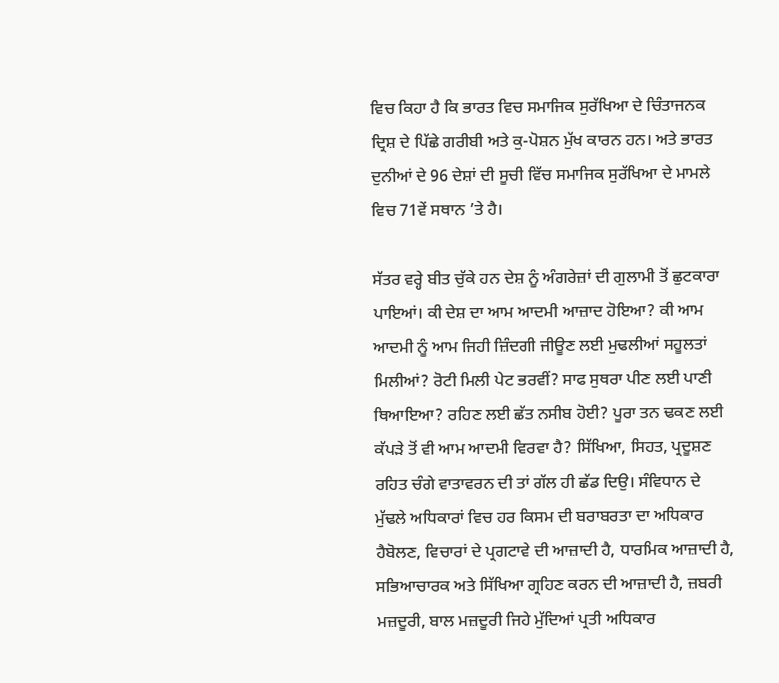ਵਿਚ ਕਿਹਾ ਹੈ ਕਿ ਭਾਰਤ ਵਿਚ ਸਮਾਜਿਕ ਸੁਰੱਖਿਆ ਦੇ ਚਿੰਤਾਜਨਕ ਦ੍ਰਿਸ਼ ਦੇ ਪਿੱਛੇ ਗਰੀਬੀ ਅਤੇ ਕੁ-ਪੋਸ਼ਨ ਮੁੱਖ ਕਾਰਨ ਹਨ। ਅਤੇ ਭਾਰਤ ਦੁਨੀਆਂ ਦੇ 96 ਦੇਸ਼ਾਂ ਦੀ ਸੂਚੀ ਵਿੱਚ ਸਮਾਜਿਕ ਸੁਰੱਖਿਆ ਦੇ ਮਾਮਲੇ ਵਿਚ 71ਵੇਂ ਸਥਾਨ ’ਤੇ ਹੈ।

ਸੱਤਰ ਵਰ੍ਹੇ ਬੀਤ ਚੁੱਕੇ ਹਨ ਦੇਸ਼ ਨੂੰ ਅੰਗਰੇਜ਼ਾਂ ਦੀ ਗੁਲਾਮੀ ਤੋਂ ਛੁਟਕਾਰਾ ਪਾਇਆਂ। ਕੀ ਦੇਸ਼ ਦਾ ਆਮ ਆਦਮੀ ਆਜ਼ਾਦ ਹੋਇਆ? ਕੀ ਆਮ ਆਦਮੀ ਨੂੰ ਆਮ ਜਿਹੀ ਜ਼ਿੰਦਗੀ ਜੀਊਣ ਲਈ ਮੁਢਲੀਆਂ ਸਹੂਲਤਾਂ ਮਿਲੀਆਂ? ਰੋਟੀ ਮਿਲੀ ਪੇਟ ਭਰਵੀਂ? ਸਾਫ ਸੁਥਰਾ ਪੀਣ ਲਈ ਪਾਣੀ ਥਿਆਇਆ? ਰਹਿਣ ਲਈ ਛੱਤ ਨਸੀਬ ਹੋਈ? ਪੂਰਾ ਤਨ ਢਕਣ ਲਈ ਕੱਪੜੇ ਤੋਂ ਵੀ ਆਮ ਆਦਮੀ ਵਿਰਵਾ ਹੈ? ਸਿੱਖਿਆ, ਸਿਹਤ, ਪ੍ਰਦੂਸ਼ਣ ਰਹਿਤ ਚੰਗੇ ਵਾਤਾਵਰਨ ਦੀ ਤਾਂ ਗੱਲ ਹੀ ਛੱਡ ਦਿਉ। ਸੰਵਿਧਾਨ ਦੇ ਮੁੱਢਲੇ ਅਧਿਕਾਰਾਂ ਵਿਚ ਹਰ ਕਿਸਮ ਦੀ ਬਰਾਬਰਤਾ ਦਾ ਅਧਿਕਾਰ ਹੈਬੋਲਣ, ਵਿਚਾਰਾਂ ਦੇ ਪ੍ਰਗਟਾਵੇ ਦੀ ਆਜ਼ਾਦੀ ਹੈ, ਧਾਰਮਿਕ ਆਜ਼ਾਦੀ ਹੈ, ਸਭਿਆਚਾਰਕ ਅਤੇ ਸਿੱਖਿਆ ਗ੍ਰਹਿਣ ਕਰਨ ਦੀ ਆਜ਼ਾਦੀ ਹੈ, ਜ਼ਬਰੀ ਮਜ਼ਦੂਰੀ, ਬਾਲ ਮਜ਼ਦੂਰੀ ਜਿਹੇ ਮੁੱਦਿਆਂ ਪ੍ਰਤੀ ਅਧਿਕਾਰ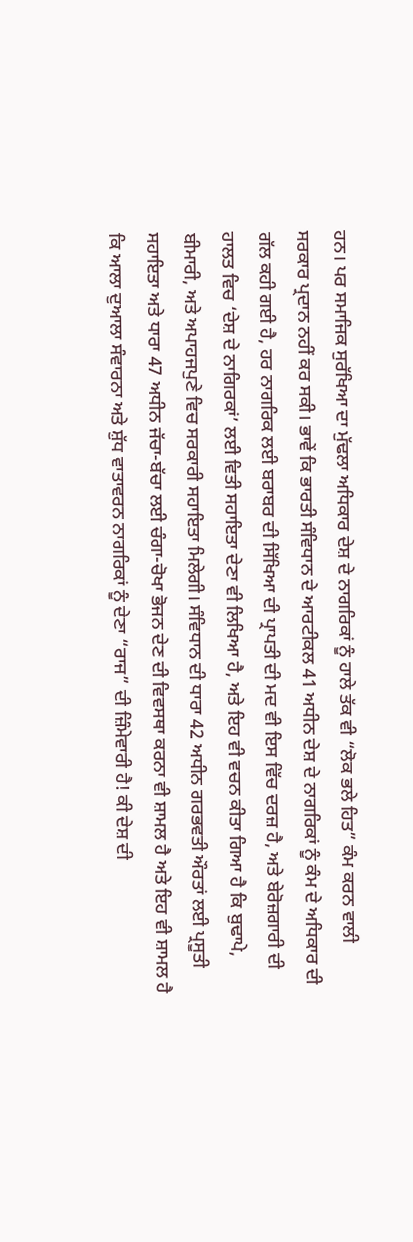ਹਨ। ਪਰ ਸਮਾਜਿਕ ਸੁਰੱਖਿਆ ਦਾ ਮੁੱਢਲਾ ਅਧਿਕਾਰ ਦੇਸ਼ ਦੇ ਨਾਗਰਿਕਾਂ ਨੂੰ ਹਾਲੇ ਤੱਕ ਵੀ “ਲੋਕ ਭਲੇ ਹਿਤ” ਕੰਮ ਕਰਨ ਵਾਲੀ ਸਰਕਾਰ ਪ੍ਰਦਾਨ ਨਹੀਂ ਕਰ ਸਕੀ। ਭਾਵੇਂ ਕਿ ਭਾਰਤੀ ਸੰਵਿਧਾਨ ਦੇ ਆਰਟੀਕਲ 41 ਅਧੀਨ ਦੇਸ਼ ਦੇ ਨਾਗਰਿਕਾਂ ਨੂੰ ਕੰਮ ਦੇ ਅਧਿਕਾਰ ਦੀ ਗੱਲ ਕਹੀ ਗਈ ਹੈ, ਹਰ ਨਾਗਰਿਕ ਲਈ ਬਰਾਬਰ ਦੀ ਸਿੱਖਿਆ ਦੀ ਪ੍ਰਾਪਤੀ ਦੀ ਮਦ ਵੀ ਇਸ ਵਿੱਚ ਦਰਜ਼ ਹੈ, ਅਤੇ ਬੇਰੋਜ਼ਗਾਰੀ ਦੀ ਹਾਲਤ ਵਿਚ ‘ਦੇਸ਼ ਦੇ ਨਾਗਿਰਕਾਂ’ ਲਈ ਵਿਤੀ ਸਹਾਇਤਾ ਦੇਣਾ ਵੀ ਲਿਖਿਆ ਹੈ, ਅਤੇ ਇਹ ਵੀ ਵਚਨ ਕੀਤਾ ਗਿਆ ਹੈ ਕਿ ਬੁਢਾਪੇ, ਬੀਮਾਰੀ, ਅਤੇ ਅਪਾਹਜਪੁਣੇ ਵਿਚ ਸਰਕਾਰੀ ਸਹਾਇਤਾ ਮਿਲੇਗੀ। ਸੰਵਿਧਾਨ ਦੀ ਧਾਰਾ 42 ਅਧੀਨ ਗਰਭਵਤੀ ਔਰਤਾਂ ਲਈ ਪ੍ਰਸੂਤੀ ਸਹਾਇਤਾ ਅਤੇ ਧਾਰਾ 47 ਅਧੀਨ ਜੱਚਾ-ਬੱਚਾ ਲਈ ਚੰਗਾ-ਚੋਖਾ ਭੋਜਨ ਦੇਣ ਦੀ ਵਿਵਸਥਾ ਕਰਨਾ ਵੀ ਸ਼ਾਮਲ ਹੈ ਅਤੇ ਇਹ ਵੀ ਸ਼ਾਮਲ ਹੈ ਕਿ ਆਲਾ ਦੁਆਲਾ ਸੰਵਾਰਨਾ ਅਤੇ ਸ਼ੁੱਧ ਵਾਤਾਵਰਨ ਨਾਗਰਿਕਾਂ ਨੂੰ ਦੇਣਾ “ਰਾਜ” ਦੀ ਜ਼ਿੰਮੇਵਾਰੀ ਹੈ! ਕੀ ਦੇਸ਼ ਦੀ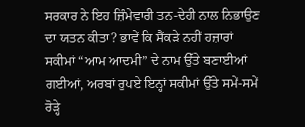ਸਰਕਾਰ ਨੇ ਇਹ ਜ਼ਿੰਮੇਵਾਰੀ ਤਨ-ਦੇਹੀ ਨਾਲ ਨਿਭਾਉਣ ਦਾ ਯਤਨ ਕੀਤਾ? ਭਾਵੇਂ ਕਿ ਸੈਂਕੜੇ ਨਹੀਂ ਹਜ਼ਾਰਾਂ ਸਕੀਮਾਂ “ਆਮ ਆਦਮੀ” ਦੇ ਨਾਮ ਉੱਤੇ ਬਣਾਈਆਂ ਗਈਆਂ, ਅਰਬਾਂ ਰੁਪਏ ਇਨ੍ਹਾਂ ਸਕੀਮਾਂ ਉੱਤੇ ਸਮੇਂ-ਸਮੇਂ ਰੋੜ੍ਹੇ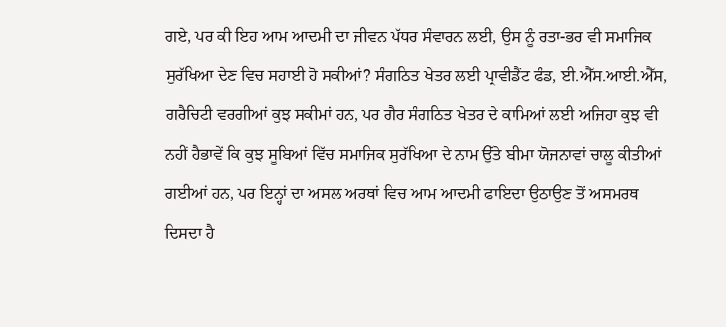ਗਏ, ਪਰ ਕੀ ਇਹ ਆਮ ਆਦਮੀ ਦਾ ਜੀਵਨ ਪੱਧਰ ਸੰਵਾਰਨ ਲਈ, ਉਸ ਨੂੰ ਰਤਾ-ਭਰ ਵੀ ਸਮਾਜਿਕ ਸੁਰੱਖਿਆ ਦੇਣ ਵਿਚ ਸਹਾਈ ਹੋ ਸਕੀਆਂ? ਸੰਗਠਿਤ ਖੇਤਰ ਲਈ ਪ੍ਰਾਵੀਡੈਂਟ ਫੰਡ, ਈ.ਐੱਸ.ਆਈ.ਐੱਸ, ਗਰੈਚਿਟੀ ਵਰਗੀਆਂ ਕੁਝ ਸਕੀਮਾਂ ਹਨ, ਪਰ ਗੈਰ ਸੰਗਠਿਤ ਖੇਤਰ ਦੇ ਕਾਮਿਆਂ ਲਈ ਅਜਿਹਾ ਕੁਝ ਵੀ ਨਹੀਂ ਹੈਭਾਵੇਂ ਕਿ ਕੁਝ ਸੂਬਿਆਂ ਵਿੱਚ ਸਮਾਜਿਕ ਸੁਰੱਖਿਆ ਦੇ ਨਾਮ ਉੱਤੇ ਬੀਮਾ ਯੋਜਨਾਵਾਂ ਚਾਲੂ ਕੀਤੀਆਂ ਗਈਆਂ ਹਨ, ਪਰ ਇਨ੍ਹਾਂ ਦਾ ਅਸਲ ਅਰਥਾਂ ਵਿਚ ਆਮ ਆਦਮੀ ਫਾਇਦਾ ਉਠਾਉਣ ਤੋਂ ਅਸਮਰਥ ਦਿਸਦਾ ਹੈ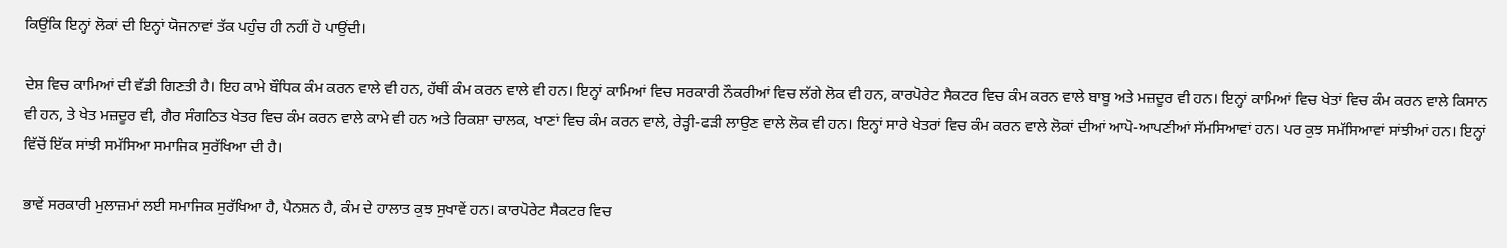ਕਿਉਂਕਿ ਇਨ੍ਹਾਂ ਲੋਕਾਂ ਦੀ ਇਨ੍ਹਾਂ ਯੋਜਨਾਵਾਂ ਤੱਕ ਪਹੁੰਚ ਹੀ ਨਹੀਂ ਹੋ ਪਾਉਂਦੀ।

ਦੇਸ਼ ਵਿਚ ਕਾਮਿਆਂ ਦੀ ਵੱਡੀ ਗਿਣਤੀ ਹੈ। ਇਹ ਕਾਮੇ ਬੌਧਿਕ ਕੰਮ ਕਰਨ ਵਾਲੇ ਵੀ ਹਨ, ਹੱਥੀਂ ਕੰਮ ਕਰਨ ਵਾਲੇ ਵੀ ਹਨ। ਇਨ੍ਹਾਂ ਕਾਮਿਆਂ ਵਿਚ ਸਰਕਾਰੀ ਨੌਕਰੀਆਂ ਵਿਚ ਲੱਗੇ ਲੋਕ ਵੀ ਹਨ, ਕਾਰਪੋਰੇਟ ਸੈਕਟਰ ਵਿਚ ਕੰਮ ਕਰਨ ਵਾਲੇ ਬਾਬੂ ਅਤੇ ਮਜ਼ਦੂਰ ਵੀ ਹਨ। ਇਨ੍ਹਾਂ ਕਾਮਿਆਂ ਵਿਚ ਖੇਤਾਂ ਵਿਚ ਕੰਮ ਕਰਨ ਵਾਲੇ ਕਿਸਾਨ ਵੀ ਹਨ, ਤੇ ਖੇਤ ਮਜ਼ਦੂਰ ਵੀ, ਗੈਰ ਸੰਗਠਿਤ ਖੇਤਰ ਵਿਚ ਕੰਮ ਕਰਨ ਵਾਲੇ ਕਾਮੇ ਵੀ ਹਨ ਅਤੇ ਰਿਕਸ਼ਾ ਚਾਲਕ, ਖਾਣਾਂ ਵਿਚ ਕੰਮ ਕਰਨ ਵਾਲੇ, ਰੇੜ੍ਹੀ-ਫੜੀ ਲਾਉਣ ਵਾਲੇ ਲੋਕ ਵੀ ਹਨ। ਇਨ੍ਹਾਂ ਸਾਰੇ ਖੇਤਰਾਂ ਵਿਚ ਕੰਮ ਕਰਨ ਵਾਲੇ ਲੋਕਾਂ ਦੀਆਂ ਆਪੋ-ਆਪਣੀਆਂ ਸੱਮਸਿਆਵਾਂ ਹਨ। ਪਰ ਕੁਝ ਸਮੱਸਿਆਵਾਂ ਸਾਂਝੀਆਂ ਹਨ। ਇਨ੍ਹਾਂ ਵਿੱਚੋਂ ਇੱਕ ਸਾਂਝੀ ਸਮੱਸਿਆ ਸਮਾਜਿਕ ਸੁਰੱਖਿਆ ਦੀ ਹੈ।

ਭਾਵੇਂ ਸਰਕਾਰੀ ਮੁਲਾਜ਼ਮਾਂ ਲਈ ਸਮਾਜਿਕ ਸੁਰੱਖਿਆ ਹੈ, ਪੈਨਸ਼ਨ ਹੈ, ਕੰਮ ਦੇ ਹਾਲਾਤ ਕੁਝ ਸੁਖਾਵੇਂ ਹਨ। ਕਾਰਪੋਰੇਟ ਸੈਕਟਰ ਵਿਚ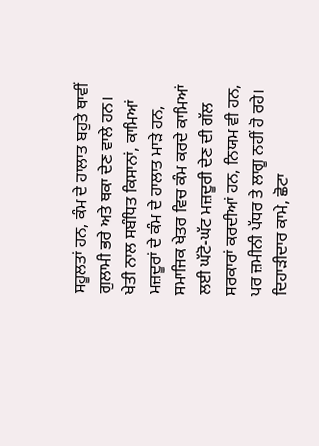ਸਹੂਲਤਾਂ ਹਨ, ਕੰਮ ਦੇ ਹਾਲਾਤ ਬਹੁਤੇ ਥਾਵੀਂ ਗੁਲਾਮੀ ਭਰੇ ਅਤੇ ਥਕਾ ਦੇਣ ਵਾਲੇ ਹਨ। ਖੇਤੀ ਨਾਲ ਸਬੰਧਿਤ ਕਿਸਾਨਾਂ, ਕਾਮਿਆਂ ਮਜ਼ਦੂਰਾਂ ਦੇ ਕੰਮ ਦੇ ਹਾਲਾਤ ਮਾੜੇ ਹਨ, ਸਮਾਜਿਕ ਖੇਤਰ ਵਿਚ ਕੰਮ ਕਰਦੇ ਕਾਮਿਆਂ ਲਈ ਘੱਟੋ-ਘੱਟ ਮਜ਼ਦੂਰੀ ਦੇਣ ਦੀ ਗੱਲ ਸਰਕਾਰਾਂ ਕਰਦੀਆਂ ਹਨ, ਨਿਯਮ ਵੀ ਹਨ, ਪਰ ਜ਼ਮੀਨੀ ਪੱਧਰ ਤੇ ਲਾਗੂ ਨਹੀਂ ਹੋ ਰਹੇ। ਦਿਹਾੜੀਦਾਰ ਕਾਮੇ, ਛੋਟਾ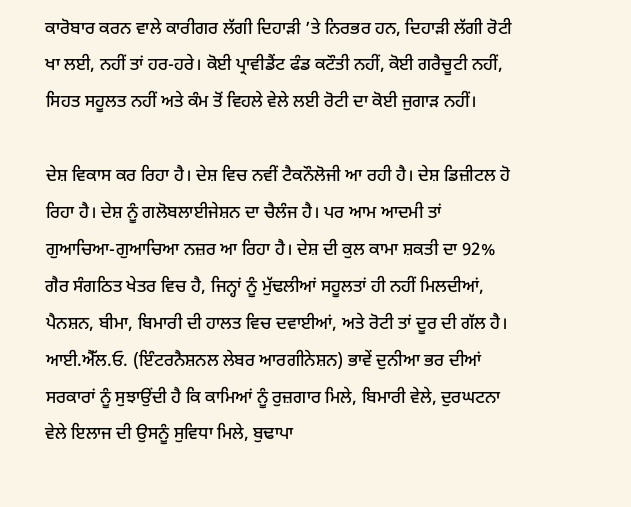ਕਾਰੋਬਾਰ ਕਰਨ ਵਾਲੇ ਕਾਰੀਗਰ ਲੱਗੀ ਦਿਹਾੜੀ ’ਤੇ ਨਿਰਭਰ ਹਨ, ਦਿਹਾੜੀ ਲੱਗੀ ਰੋਟੀ ਖਾ ਲਈ, ਨਹੀਂ ਤਾਂ ਹਰ-ਹਰੇ। ਕੋਈ ਪ੍ਰਾਵੀਡੈਂਟ ਫੰਡ ਕਟੌਤੀ ਨਹੀਂ, ਕੋਈ ਗਰੈਚੂਟੀ ਨਹੀਂ, ਸਿਹਤ ਸਹੂਲਤ ਨਹੀਂ ਅਤੇ ਕੰਮ ਤੋਂ ਵਿਹਲੇ ਵੇਲੇ ਲਈ ਰੋਟੀ ਦਾ ਕੋਈ ਜੁਗਾੜ ਨਹੀਂ।

ਦੇਸ਼ ਵਿਕਾਸ ਕਰ ਰਿਹਾ ਹੈ। ਦੇਸ਼ ਵਿਚ ਨਵੀਂ ਟੈਕਨੌਲੋਜੀ ਆ ਰਹੀ ਹੈ। ਦੇਸ਼ ਡਿਜ਼ੀਟਲ ਹੋ ਰਿਹਾ ਹੈ। ਦੇਸ਼ ਨੂੰ ਗਲੋਬਲਾਈਜੇਸ਼ਨ ਦਾ ਚੈਲੰਜ ਹੈ। ਪਰ ਆਮ ਆਦਮੀ ਤਾਂ ਗੁਆਚਿਆ-ਗੁਆਚਿਆ ਨਜ਼ਰ ਆ ਰਿਹਾ ਹੈ। ਦੇਸ਼ ਦੀ ਕੁਲ ਕਾਮਾ ਸ਼ਕਤੀ ਦਾ 92% ਗੈਰ ਸੰਗਠਿਤ ਖੇਤਰ ਵਿਚ ਹੈ, ਜਿਨ੍ਹਾਂ ਨੂੰ ਮੁੱਢਲੀਆਂ ਸਹੂਲਤਾਂ ਹੀ ਨਹੀਂ ਮਿਲਦੀਆਂ, ਪੈਨਸ਼ਨ, ਬੀਮਾ, ਬਿਮਾਰੀ ਦੀ ਹਾਲਤ ਵਿਚ ਦਵਾਈਆਂ, ਅਤੇ ਰੋਟੀ ਤਾਂ ਦੂਰ ਦੀ ਗੱਲ ਹੈ। ਆਈ.ਐੱਲ.ਓ. (ਇੰਟਰਨੈਸ਼ਨਲ ਲੇਬਰ ਆਰਗੀਨੇਸ਼ਨ) ਭਾਵੇਂ ਦੁਨੀਆ ਭਰ ਦੀਆਂ ਸਰਕਾਰਾਂ ਨੂੰ ਸੁਝਾਉਂਦੀ ਹੈ ਕਿ ਕਾਮਿਆਂ ਨੂੰ ਰੁਜ਼ਗਾਰ ਮਿਲੇ, ਬਿਮਾਰੀ ਵੇਲੇ, ਦੁਰਘਟਨਾ ਵੇਲੇ ਇਲਾਜ ਦੀ ਉਸਨੂੰ ਸੁਵਿਧਾ ਮਿਲੇ, ਬੁਢਾਪਾ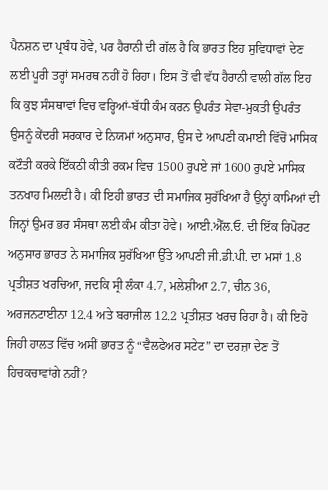ਪੈਨਸ਼ਨ ਦਾ ਪ੍ਰਬੰਧ ਹੋਵੇ, ਪਰ ਹੈਰਾਨੀ ਦੀ ਗੱਲ ਹੈ ਕਿ ਭਾਰਤ ਇਹ ਸੁਵਿਧਾਵਾਂ ਦੇਣ ਲਈ ਪੂਰੀ ਤਰ੍ਹਾਂ ਸਮਰਥ ਨਹੀਂ ਹੋ ਰਿਹਾ। ਇਸ ਤੋਂ ਵੀ ਵੱਧ ਹੈਰਾਨੀ ਵਾਲੀ ਗੱਲ ਇਹ ਕਿ ਕੁਝ ਸੰਸਥਾਵਾਂ ਵਿਚ ਵਰ੍ਹਿਆਂ-ਬੱਧੀ ਕੰਮ ਕਰਨ ਉਪਰੰਤ ਸੇਵਾ-ਮੁਕਤੀ ਉਪਰੰਤ ਉਸਨੂੰ ਕੇਂਦਰੀ ਸਰਕਾਰ ਦੇ ਨਿਯਮਾਂ ਅਨੁਸਾਰ, ਉਸ ਦੇ ਆਪਣੀ ਕਮਾਈ ਵਿੱਚੋਂ ਮਾਸਿਕ ਕਟੌਤੀ ਕਰਕੇ ਇੱਕਠੀ ਕੀਤੀ ਰਕਮ ਵਿਚ 1500 ਰੁਪਏ ਜਾਂ 1600 ਰੁਪਏ ਮਾਸਿਕ ਤਨਖਾਹ ਮਿਲਦੀ ਹੈ। ਕੀ ਇਹੀ ਭਾਰਤ ਦੀ ਸਮਾਜਿਕ ਸੁਰੱਖਿਆ ਹੈ ਉਨ੍ਹਾਂ ਕਾਮਿਆਂ ਦੀ ਜਿਨ੍ਹਾਂ ਉਮਰ ਭਰ ਸੰਸਥਾ ਲਈ ਕੰਮ ਕੀਤਾ ਹੋਵੇ। ਆਈ.ਐੱਲ.ਓ. ਦੀ ਇੱਕ ਰਿਪੋਰਟ ਅਨੁਸਾਰ ਭਾਰਤ ਨੇ ਸਮਾਜਿਕ ਸੁਰੱਖਿਆ ਉੱਤੇ ਆਪਣੀ ਜੀ.ਡੀ.ਪੀ. ਦਾ ਮਸਾਂ 1.8 ਪ੍ਰਤੀਸ਼ਤ ਖਰਚਿਆ, ਜਦਕਿ ਸ੍ਰੀ ਲੰਕਾ 4.7, ਮਲੇਸ਼ੀਆ 2.7, ਚੀਨ 36, ਅਰਜਨਟਾਈਨਾ 12.4 ਅਤੇ ਬਰਾਜੀਲ 12.2 ਪ੍ਰਤੀਸ਼ਤ ਖਰਚ ਰਿਹਾ ਹੈ। ਕੀ ਇਹੋ ਜਿਹੀ ਹਾਲਤ ਵਿੱਚ ਅਸੀਂ ਭਾਰਤ ਨੂੰ “ਵੈਲਫੇਅਰ ਸਟੇਟ” ਦਾ ਦਰਜ਼ਾ ਦੇਣ ਤੋਂ ਹਿਚਕਚਾਵਾਂਗੇ ਨਹੀਂ?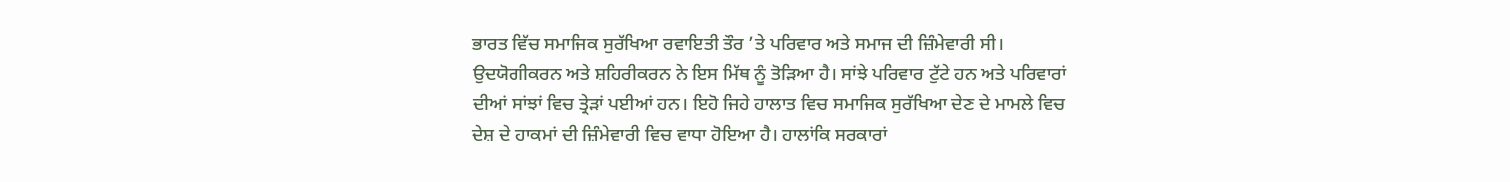ਭਾਰਤ ਵਿੱਚ ਸਮਾਜਿਕ ਸੁਰੱਖਿਆ ਰਵਾਇਤੀ ਤੌਰ ’ਤੇ ਪਰਿਵਾਰ ਅਤੇ ਸਮਾਜ ਦੀ ਜ਼ਿੰਮੇਵਾਰੀ ਸੀ। ਉਦਯੋਗੀਕਰਨ ਅਤੇ ਸ਼ਹਿਰੀਕਰਨ ਨੇ ਇਸ ਮਿੱਥ ਨੂੰ ਤੋੜਿਆ ਹੈ। ਸਾਂਝੇ ਪਰਿਵਾਰ ਟੁੱਟੇ ਹਨ ਅਤੇ ਪਰਿਵਾਰਾਂ ਦੀਆਂ ਸਾਂਝਾਂ ਵਿਚ ਤ੍ਰੇੜਾਂ ਪਈਆਂ ਹਨ। ਇਹੋ ਜਿਹੇ ਹਾਲਾਤ ਵਿਚ ਸਮਾਜਿਕ ਸੁਰੱਖਿਆ ਦੇਣ ਦੇ ਮਾਮਲੇ ਵਿਚ ਦੇਸ਼ ਦੇ ਹਾਕਮਾਂ ਦੀ ਜ਼ਿੰਮੇਵਾਰੀ ਵਿਚ ਵਾਧਾ ਹੋਇਆ ਹੈ। ਹਾਲਾਂਕਿ ਸਰਕਾਰਾਂ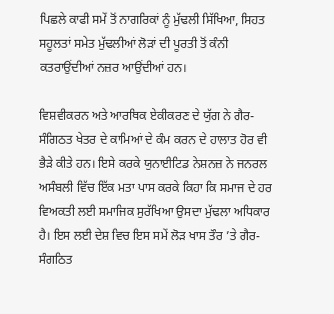ਪਿਛਲੇ ਕਾਫੀ ਸਮੇਂ ਤੋਂ ਨਾਗਰਿਕਾਂ ਨੂੰ ਮੁੱਢਲੀ ਸਿੱਖਿਆ, ਸਿਹਤ ਸਹੂਲਤਾਂ ਸਮੇਤ ਮੁੱਢਲੀਆਂ ਲੋੜਾਂ ਦੀ ਪੂਰਤੀ ਤੋਂ ਕੰਨੀ ਕਤਰਾਉਂਦੀਆਂ ਨਜ਼ਰ ਆਉਂਦੀਆਂ ਹਨ।

ਵਿਸ਼ਵੀਕਰਨ ਅਤੇ ਆਰਥਿਕ ਏਕੀਕਰਣ ਦੇ ਯੁੱਗ ਨੇ ਗੈਰ-ਸੰਗਿਠਤ ਖੇਤਰ ਦੇ ਕਾਮਿਆਂ ਦੇ ਕੰਮ ਕਰਨ ਦੇ ਹਾਲਾਤ ਹੋਰ ਵੀ ਭੈੜੇ ਕੀਤੇ ਹਨ। ਇਸੇ ਕਰਕੇ ਯੁਨਾਈਟਿਡ ਨੇਸ਼ਨਜ਼ ਨੇ ਜਨਰਲ ਅਸੰਬਲੀ ਵਿੱਚ ਇੱਕ ਮਤਾ ਪਾਸ ਕਰਕੇ ਕਿਹਾ ਕਿ ਸਮਾਜ ਦੇ ਹਰ ਵਿਅਕਤੀ ਲਈ ਸਮਾਜਿਕ ਸੁਰੱਖਿਆ ਉਸਦਾ ਮੁੱਢਲਾ ਅਧਿਕਾਰ ਹੈ। ਇਸ ਲਈ ਦੇਸ਼ ਵਿਚ ਇਸ ਸਮੇਂ ਲੋੜ ਖਾਸ ਤੌਰ ’ਤੇ ਗੈਰ-ਸੰਗਠਿਤ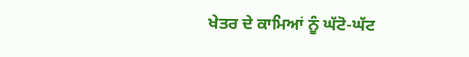ਖੇਤਰ ਦੇ ਕਾਮਿਆਂ ਨੂੰ ਘੱਟੋ-ਘੱਟ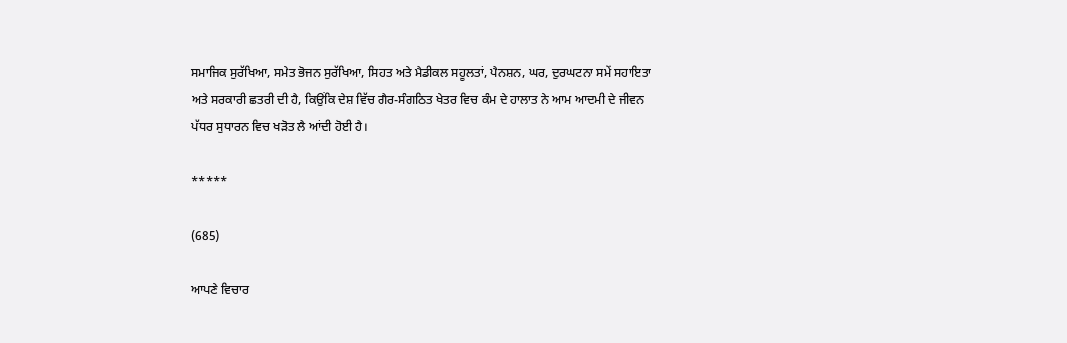ਸਮਾਜਿਕ ਸੁਰੱਖਿਆ, ਸਮੇਤ ਭੋਜਨ ਸੁਰੱਖਿਆ, ਸਿਹਤ ਅਤੇ ਮੈਡੀਕਲ ਸਹੂਲਤਾਂ, ਪੈਨਸ਼ਨ, ਘਰ, ਦੁਰਘਟਨਾ ਸਮੇਂ ਸਹਾਇਤਾ ਅਤੇ ਸਰਕਾਰੀ ਛਤਰੀ ਦੀ ਹੈ, ਕਿਉਂਕਿ ਦੇਸ਼ ਵਿੱਚ ਗੈਰ-ਸੰਗਠਿਤ ਖੇਤਰ ਵਿਚ ਕੰਮ ਦੇ ਹਾਲਾਤ ਨੇ ਆਮ ਆਦਮੀ ਦੇ ਜੀਵਨ ਪੱਧਰ ਸੁਧਾਰਨ ਵਿਚ ਖੜੋਤ ਲੈ ਆਂਦੀ ਹੋਈ ਹੈ।

*****

(685)

ਆਪਣੇ ਵਿਚਾਰ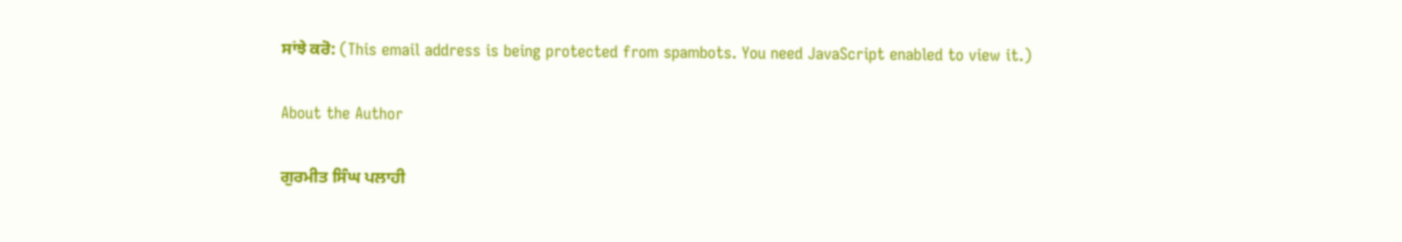ਸਾਂਝੇ ਕਰੋ: (This email address is being protected from spambots. You need JavaScript enabled to view it.)

About the Author

ਗੁਰਮੀਤ ਸਿੰਘ ਪਲਾਹੀ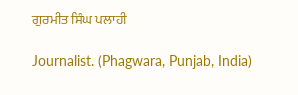ਗੁਰਮੀਤ ਸਿੰਘ ਪਲਾਹੀ

Journalist. (Phagwara, Punjab, India)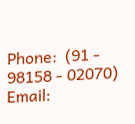Phone:  (91 - 98158 - 02070)
Email: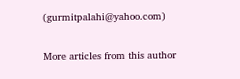(gurmitpalahi@yahoo.com)

More articles from this author